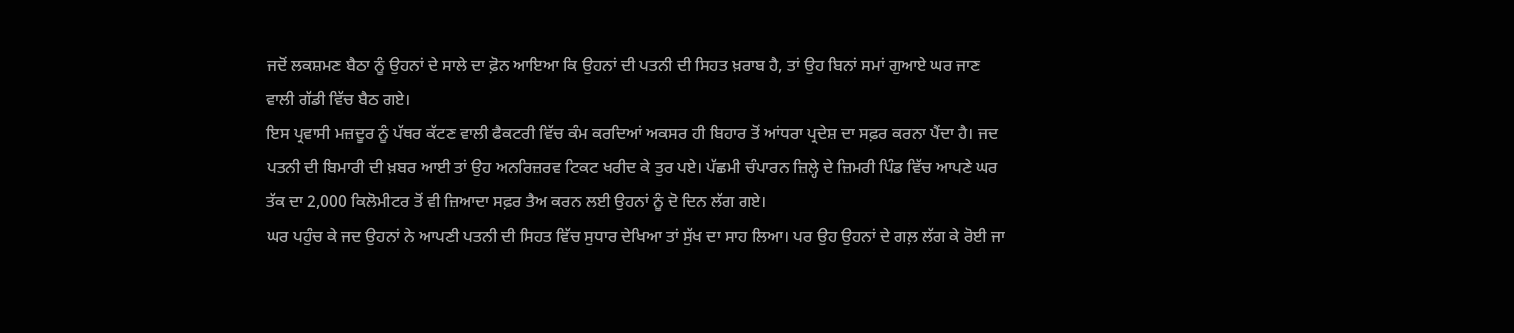ਜਦੋਂ ਲਕਸ਼ਮਣ ਬੈਠਾ ਨੂੰ ਉਹਨਾਂ ਦੇ ਸਾਲੇ ਦਾ ਫ਼ੋਨ ਆਇਆ ਕਿ ਉਹਨਾਂ ਦੀ ਪਤਨੀ ਦੀ ਸਿਹਤ ਖ਼ਰਾਬ ਹੈ, ਤਾਂ ਉਹ ਬਿਨਾਂ ਸਮਾਂ ਗੁਆਏ ਘਰ ਜਾਣ ਵਾਲੀ ਗੱਡੀ ਵਿੱਚ ਬੈਠ ਗਏ।
ਇਸ ਪ੍ਰਵਾਸੀ ਮਜ਼ਦੂਰ ਨੂੰ ਪੱਥਰ ਕੱਟਣ ਵਾਲੀ ਫੈਕਟਰੀ ਵਿੱਚ ਕੰਮ ਕਰਦਿਆਂ ਅਕਸਰ ਹੀ ਬਿਹਾਰ ਤੋਂ ਆਂਧਰਾ ਪ੍ਰਦੇਸ਼ ਦਾ ਸਫ਼ਰ ਕਰਨਾ ਪੈਂਦਾ ਹੈ। ਜਦ ਪਤਨੀ ਦੀ ਬਿਮਾਰੀ ਦੀ ਖ਼ਬਰ ਆਈ ਤਾਂ ਉਹ ਅਨਰਿਜ਼ਰਵ ਟਿਕਟ ਖਰੀਦ ਕੇ ਤੁਰ ਪਏ। ਪੱਛਮੀ ਚੰਪਾਰਨ ਜ਼ਿਲ੍ਹੇ ਦੇ ਜ਼ਿਮਰੀ ਪਿੰਡ ਵਿੱਚ ਆਪਣੇ ਘਰ ਤੱਕ ਦਾ 2,000 ਕਿਲੋਮੀਟਰ ਤੋਂ ਵੀ ਜ਼ਿਆਦਾ ਸਫ਼ਰ ਤੈਅ ਕਰਨ ਲਈ ਉਹਨਾਂ ਨੂੰ ਦੋ ਦਿਨ ਲੱਗ ਗਏ।
ਘਰ ਪਹੁੰਚ ਕੇ ਜਦ ਉਹਨਾਂ ਨੇ ਆਪਣੀ ਪਤਨੀ ਦੀ ਸਿਹਤ ਵਿੱਚ ਸੁਧਾਰ ਦੇਖਿਆ ਤਾਂ ਸੁੱਖ ਦਾ ਸਾਹ ਲਿਆ। ਪਰ ਉਹ ਉਹਨਾਂ ਦੇ ਗਲ਼ ਲੱਗ ਕੇ ਰੋਈ ਜਾ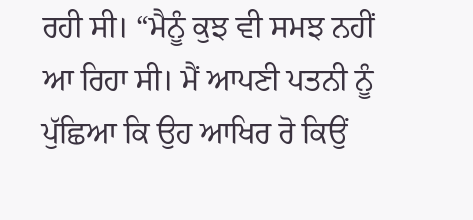ਰਹੀ ਸੀ। “ਮੈਨੂੰ ਕੁਝ ਵੀ ਸਮਝ ਨਹੀਂ ਆ ਰਿਹਾ ਸੀ। ਮੈਂ ਆਪਣੀ ਪਤਨੀ ਨੂੰ ਪੁੱਛਿਆ ਕਿ ਉਹ ਆਖਿਰ ਰੋ ਕਿਉਂ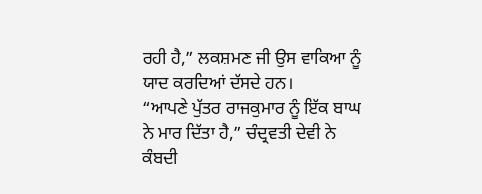ਰਹੀ ਹੈ,” ਲਕਸ਼ਮਣ ਜੀ ਉਸ ਵਾਕਿਆ ਨੂੰ ਯਾਦ ਕਰਦਿਆਂ ਦੱਸਦੇ ਹਨ।
“ਆਪਣੇ ਪੁੱਤਰ ਰਾਜਕੁਮਾਰ ਨੂੰ ਇੱਕ ਬਾਘ ਨੇ ਮਾਰ ਦਿੱਤਾ ਹੈ,” ਚੰਦ੍ਰਵਤੀ ਦੇਵੀ ਨੇ ਕੰਬਦੀ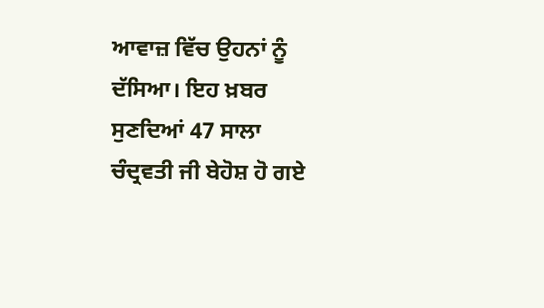ਆਵਾਜ਼ ਵਿੱਚ ਉਹਨਾਂ ਨੂੰ ਦੱਸਿਆ। ਇਹ ਖ਼ਬਰ ਸੁਣਦਿਆਂ 47 ਸਾਲਾ ਚੰਦ੍ਰਵਤੀ ਜੀ ਬੇਹੋਸ਼ ਹੋ ਗਏ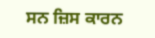ਸਨ ਜ਼ਿਸ ਕਾਰਨ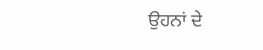ਉਹਨਾਂ ਦੇ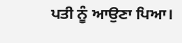ਪਤੀ ਨੂੰ ਆਉਣਾ ਪਿਆ।